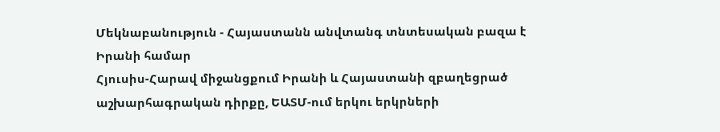Մեկնաբանություն - Հայաստանն անվտանգ տնտեսական բազա է Իրանի համար
Հյուսիս-Հարավ միջանցքում Իրանի և Հայաստանի զբաղեցրած աշխարհագրական դիրքը, ԵԱՏՄ-ում երկու երկրների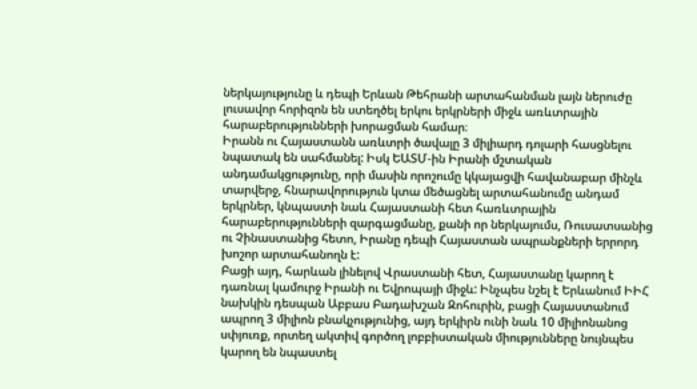ներկայությունը և դեպի Երևան Թեհրանի արտահանման լայն ներուժը լուսավոր հորիզոն են ստեղծել երկու երկրների միջև առևտրային հարաբերությունների խորացման համար։
Իրանն ու Հայաստանն առևտրի ծավալը 3 միլիարդ դոլարի հասցնելու նպատակ են սահմանել: Իսկ ԵԱՏՄ-ին Իրանի մշտական անդամակցությունը, որի մասին որոշումը կկայացվի հավանաբար մինչև տարվերջ, հնարավորություն կտա մեծացնել արտահանումը անդամ երկրներ, կնպաստի նաև Հայաստանի հետ հառևտրային հարաբերությունների զարգացմանը, քանի որ ներկայումս, Ռուսատսանից ու Չինաստանից հետո, Իրանը դեպի Հայաստան ապրանքների երրորդ խոշոր արտահանողն է:
Բացի այդ, հարևան լինելով Վրաստանի հետ, Հայաստանը կարող է դառնալ կամուրջ Իրանի ու Եվրոպայի միջև: Ինչպես նշել է Երևանում ԻԻՀ նախկին դեսպան Աբբաս Բադախշան Զոհուրին, բացի Հայաստանում ապրող 3 միլիոն բնակչությունից, այդ երկիրն ունի նաև 10 միլիոնանոց սփյուռք, որտեղ ակտիվ գործող լոբբիստական միությունները նույնպես կարող են նպաստել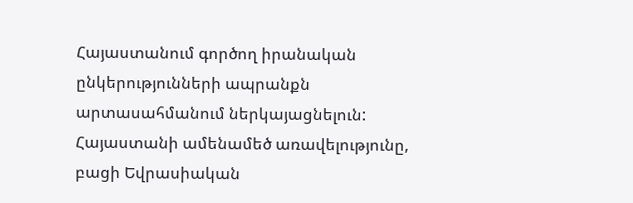Հայաստանում գործող իրանական ընկերությունների ապրանքն արտասահմանում ներկայացնելուն:
Հայաստանի ամենամեծ առավելությունը, բացի Եվրասիական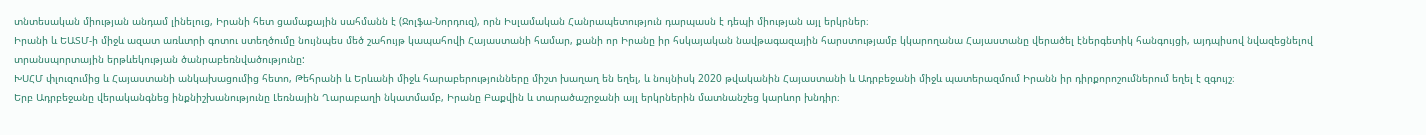տնտեսական միության անդամ լինելուց, Իրանի հետ ցամաքային սահմանն է (Ջոլֆա-Նորդուզ), որն Իսլամական Հանրապետություն դարպասն է դեպի միության այլ երկրներ։
Իրանի և ԵԱՏՄ-ի միջև ազատ առևտրի գոտու ստեղծումը նույնպես մեծ շահույթ կապահովի Հայաստանի համար, քանի որ Իրանը իր հսկայական նավթագազային հարստությամբ կկարողանա Հայաստանը վերածել էներգետիկ հանգույցի, այդպիսով նվազեցնելով տրանսպորտային երթևեկության ծանրաբեռնվածությունը:
ԽՍՀՄ փլուզումից և Հայաստանի անկախացումից հետո, Թեհրանի և Երևանի միջև հարաբերությունները միշտ խաղաղ են եղել, և նույնիսկ 2020 թվականին Հայաստանի և Ադրբեջանի միջև պատերազմում Իրանն իր դիրքորոշումներում եղել է զգույշ։
Երբ Ադրբեջանը վերականգնեց ինքնիշխանությունը Լեռնային Ղարաբաղի նկատմամբ, Իրանը Բաքվին և տարածաշրջանի այլ երկրներին մատնանշեց կարևոր խնդիր։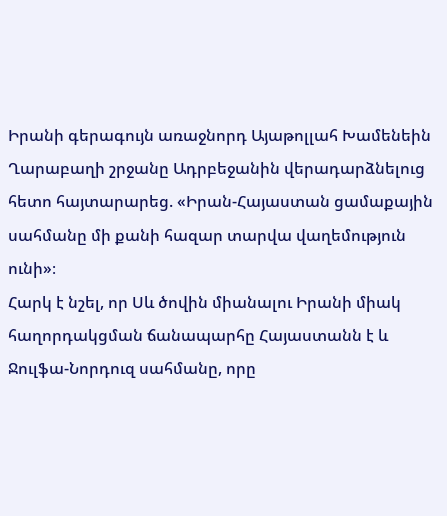Իրանի գերագույն առաջնորդ Այաթոլլահ Խամենեին Ղարաբաղի շրջանը Ադրբեջանին վերադարձնելուց հետո հայտարարեց. «Իրան-Հայաստան ցամաքային սահմանը մի քանի հազար տարվա վաղեմություն ունի»։
Հարկ է նշել, որ Սև ծովին միանալու Իրանի միակ հաղորդակցման ճանապարհը Հայաստանն է և Ջուլֆա-Նորդուզ սահմանը, որը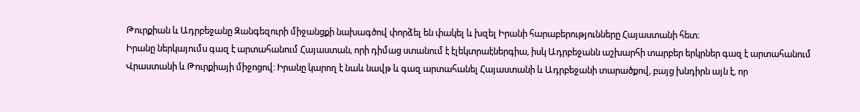Թուրքիան և Ադրբեջանը Զանգեզուրի միջանցքի նախագծով փորձել են փակել և խզել Իրանի հարաբերությունները Հայաստանի հետ։
Իրանը ներկայումս գազ է արտահանում Հայաստան, որի դիմաց ստանում է էլեկտրաէներգիա, իսկ Ադրբեջանն աշխարհի տարբեր երկրներ գազ է արտահանում Վրաստանի և Թուրքիայի միջոցով: Իրանը կարող է նաև նավթ և գազ արտահանել Հայաստանի և Ադրբեջանի տարածքով, բայց խնդիրն այն է, որ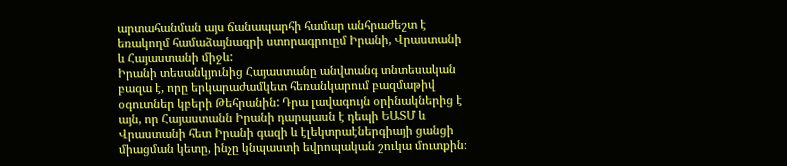արտահանման այս ճանապարհի համար անհրաժեշտ է եռակողմ համաձայնագրի ստորագրուըմ Իրանի, Վրաստանի և Հայաստանի միջև:
Իրանի տեսանկյունից Հայաստանը անվտանգ տնտեսական բազա է, որը երկարաժամկետ հեռանկարում բազմաթիվ օգուտներ կբերի Թեհրանին: Դրա լավագույն օրինակներից է այն, որ Հայաստանն Իրանի դարպասն է դեպի ԵԱՏՄ և Վրաստանի հետ Իրանի գազի և էլեկտրաէներգիայի ցանցի միացման կետը, ինչը կնպաստի եվրոպական շուկա մուտքին։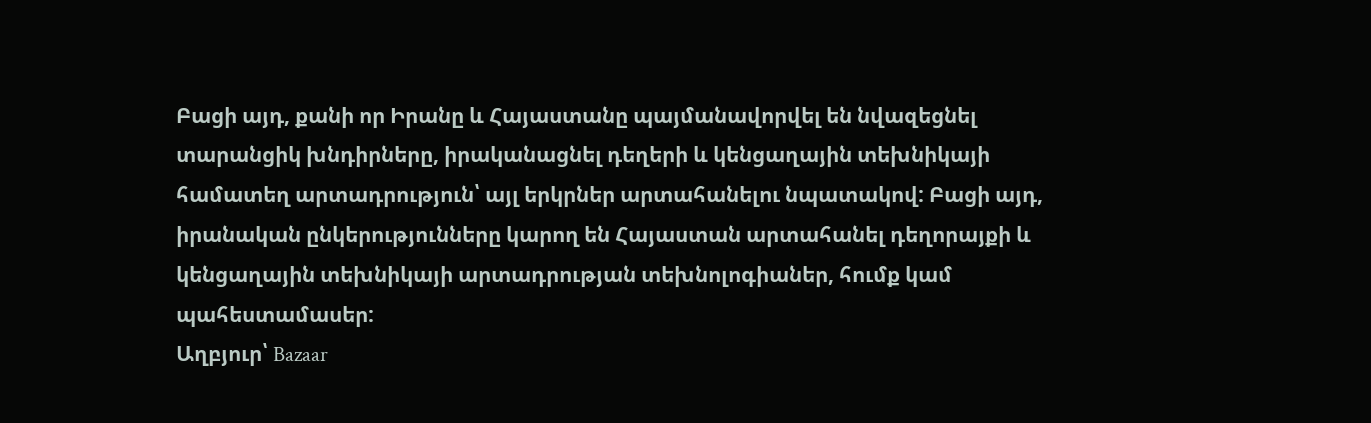Բացի այդ, քանի որ Իրանը և Հայաստանը պայմանավորվել են նվազեցնել տարանցիկ խնդիրները, իրականացնել դեղերի և կենցաղային տեխնիկայի համատեղ արտադրություն՝ այլ երկրներ արտահանելու նպատակով: Բացի այդ, իրանական ընկերությունները կարող են Հայաստան արտահանել դեղորայքի և կենցաղային տեխնիկայի արտադրության տեխնոլոգիաներ, հումք կամ պահեստամասեր:
Աղբյուր՝ Bazaar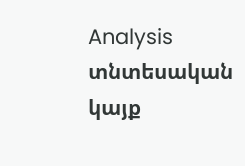Analysis տնտեսական կայք